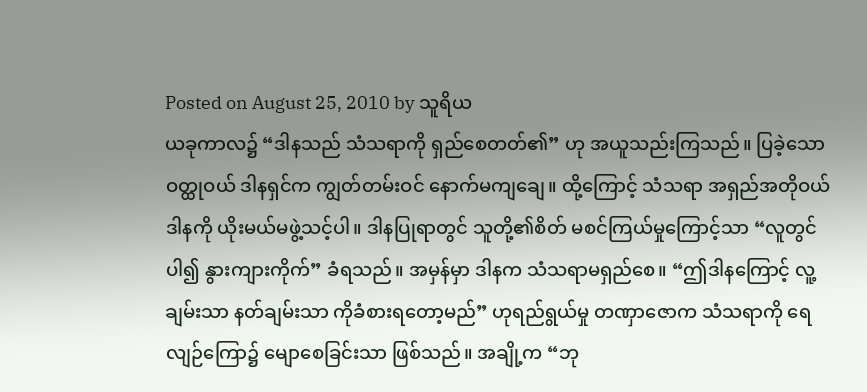Posted on August 25, 2010 by သူရိယ
ယခုကာလ၌ “ဒါနသည် သံသရာကို ရှည်စေတတ်၏” ဟု အယူသည်းကြသည်။ ပြခဲ့သော ဝတ္ထုဝယ် ဒါနရှင်က ကျွတ်တမ်းဝင် နောက်မကျချေ။ ထို့ကြောင့် သံသရာ အရှည်အတိုဝယ် ဒါနကို ယိုးမယ်မဖွဲ့သင့်ပါ။ ဒါနပြုရာတွင် သူတို့၏စိတ် မစင်ကြယ်မှုကြောင့်သာ “လူတွင်ပါ၍ နွားကျားကိုက်” ခံရသည်။ အမှန်မှာ ဒါနက သံသရာမရှည်စေ။ “ဤဒါနကြောင့် လူ့ချမ်းသာ နတ်ချမ်းသာ ကိုခံစားရတော့မည်” ဟုရည်ရွယ်မှု တဏှာဇောက သံသရာကို ရေလျဉ်ကြော၌ မျောစေခြင်းသာ ဖြစ်သည်။ အချို့က “ဘု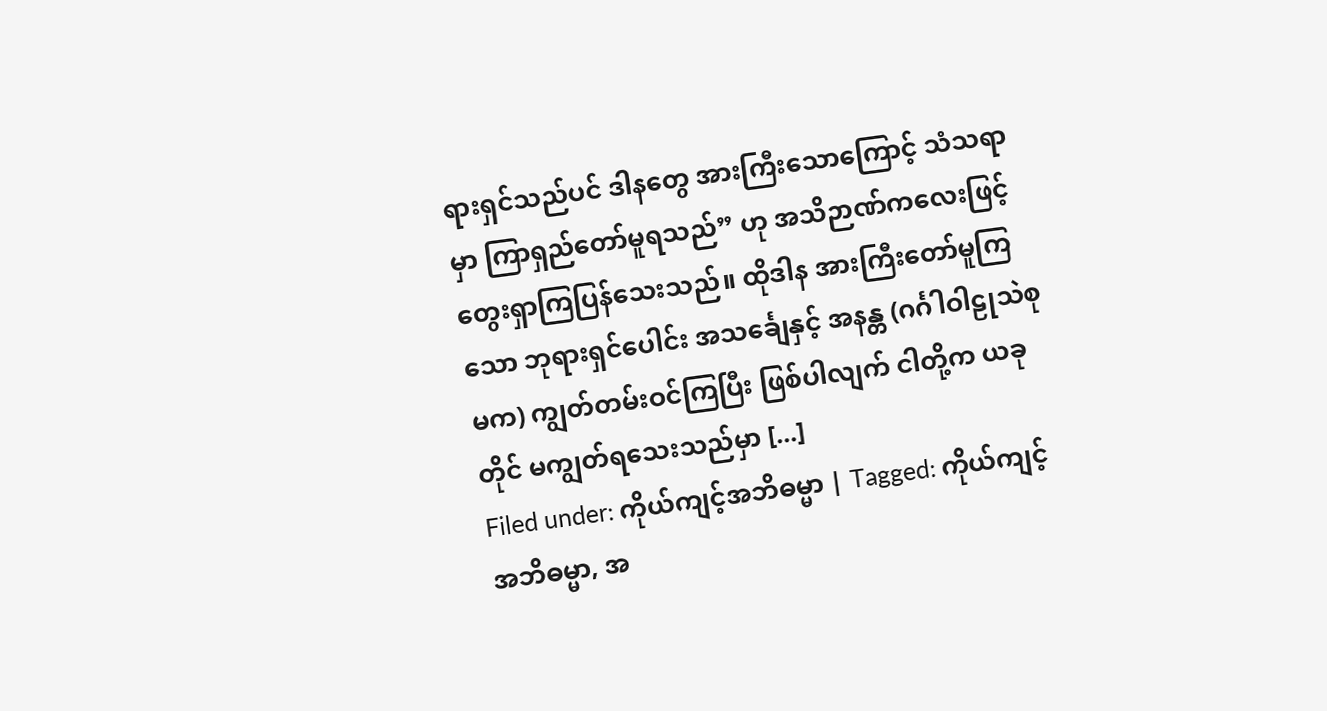ရားရှင်သည်ပင် ဒါနတွေ အားကြီးသောကြောင့် သံသရာမှာ ကြာရှည်တော်မူရသည်” ဟု အသိဉာဏ်ကလေးဖြင့် တွေးရှာကြပြန်သေးသည်။ ထိုဒါန အားကြီးတော်မူကြသော ဘုရားရှင်ပေါင်း အသင်္ချေနှင့် အနန္တ (ဂင်္ဂါဝါဠုသဲစုမက) ကျွတ်တမ်းဝင်ကြပြီး ဖြစ်ပါလျက် ငါတို့က ယခုတိုင် မကျွတ်ရသေးသည်မှာ [...]
Filed under: ကိုယ်ကျင့်အဘိဓမ္မာ | Tagged: ကိုယ်ကျင့်အဘိဓမ္မာ, အ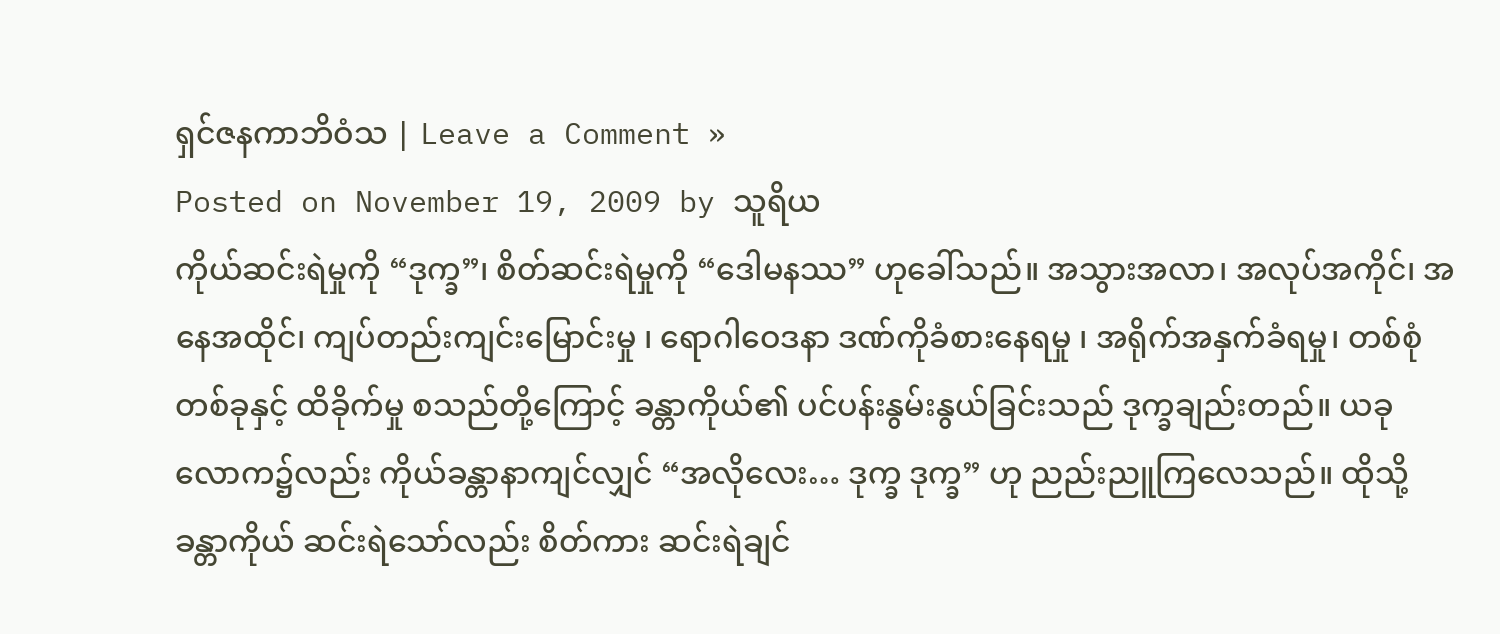ရှင်ဇနကာဘိဝံသ | Leave a Comment »
Posted on November 19, 2009 by သူရိယ
ကိုယ်ဆင်းရဲမှုကို “ဒုက္ခ”၊ စိတ်ဆင်းရဲမှုကို “ဒေါမနဿ” ဟုခေါ်သည်။ အသွားအလာ၊ အလုပ်အကိုင်၊ အနေအထိုင်၊ ကျပ်တည်းကျင်းမြောင်းမှု ၊ ရောဂါဝေဒနာ ဒဏ်ကိုခံစားနေရမှု ၊ အရိုက်အနှက်ခံရမှု၊ တစ်စုံတစ်ခုနှင့် ထိခိုက်မှု စသည်တို့ကြောင့် ခန္တာကိုယ်၏ ပင်ပန်းနွမ်းနွယ်ခြင်းသည် ဒုက္ခချည်းတည်။ ယခုလောက၌လည်း ကိုယ်ခန္တာနာကျင်လျှင် “အလိုလေး… ဒုက္ခ ဒုက္ခ” ဟု ညည်းညူကြလေသည်။ ထိုသို့ခန္တာကိုယ် ဆင်းရဲသော်လည်း စိတ်ကား ဆင်းရဲချင်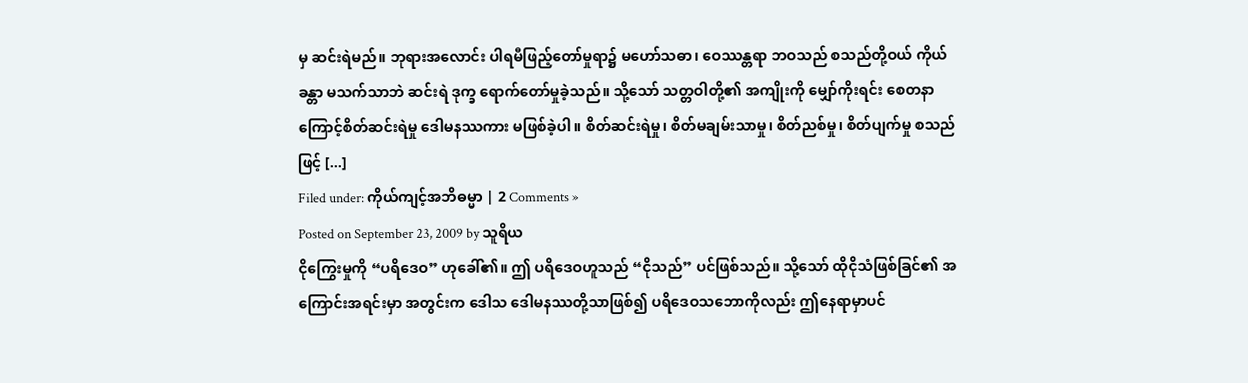မှ ဆင်းရဲမည်။ ဘုရားအလောင်း ပါရမီဖြည့်တော်မှုရာ၌ မဟော်သဓာ၊ ဝေဿန္တရာ ဘဝသည် စသည်တို့ဝယ် ကိုယ်ခန္တာ မသက်သာဘဲ ဆင်းရဲ ဒုက္ခ ရောက်တော်မှုခဲ့သည်။ သို့သော် သတ္တဝါတို့၏ အကျိုးကို မျှော်ကိုးရင်း စေတနာကြောင့်စိတ်ဆင်းရဲမှု ဒေါမနဿကား မဖြစ်ခဲ့ပါ။ စိတ်ဆင်းရဲမှု၊ စိတ်မချမ်းသာမှု၊ စိတ်ညစ်မှု၊ စိတ်ပျက်မှု စသည်ဖြင့် [...]
Filed under: ကိုယ်ကျင့်အဘိဓမ္မာ | 2 Comments »
Posted on September 23, 2009 by သူရိယ
ငိုကြွေးမှုကို “ပရိဒေဝ” ဟုခေါ်၏။ ဤ ပရိဒေဝဟူသည် “ငိုသည်” ပင်ဖြစ်သည်။ သို့သော် ထိုငိုသံဖြစ်ခြင်၏ အကြောင်းအရင်းမှာ အတွင်းက ဒေါသ ဒေါမနဿတို့သာဖြစ်၍ ပရိဒေဝသဘောကိုလည်း ဤနေရာမှာပင်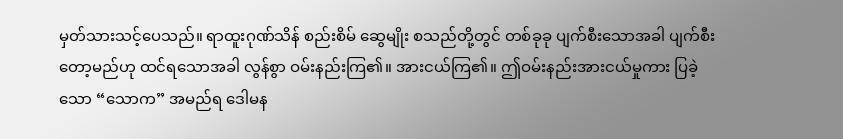မှတ်သားသင့်ပေသည်။ ရာထူးဂုဏ်သိန် စည်းစိမ် ဆွေမျိုး စသည်တို့တွင် တစ်ခုခု ပျက်စီးသောအခါ ပျက်စီးတော့မည်ဟု ထင်ရသောအခါ လွန်စွာ ဝမ်းနည်းကြ၏။ အားငယ်ကြ၏။ ဤဝမ်းနည်းအားငယ်မှုကား ပြခဲ့သော “သောက” အမည်ရ ဒေါမန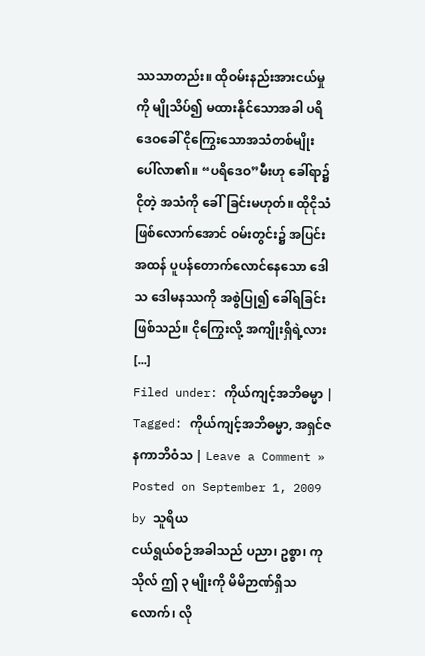ဿသာတည်း။ ထိုဝမ်းနည်းအားငယ်မှုကို မျိုသိပ်၍ မထားနိုင်သောအခါ ပရိဒေဝခေါ် ငိုကြွေးသောအသံတစ်မျိုး ပေါ်လာ၏။ “ပရိဒေဝ”မီးဟု ခေါ်ရာ၌ ငိုတဲ့ အသံကို ခေါ်ခြင်းမဟုတ်။ ထိုငိုသံ ဖြစ်လောက်အောင် ဝမ်းတွင်း၌ အပြင်းအထန် ပူပန်တောက်လောင်နေသော ဒေါသ ဒေါမနဿကို အစွဲပြု၍ ခေါ်ရခြင်း ဖြစ်သည်။ ငိုကြွေးလို့ အကျိုးရှိရဲ့လား [...]
Filed under: ကိုယ်ကျင့်အဘိဓမ္မာ | Tagged: ကိုယ်ကျင့်အဘိဓမ္မာ, အရှင်ဇနကာဘိဝံသ | Leave a Comment »
Posted on September 1, 2009 by သူရိယ
ငယ်ရွယ်စဉ်အခါသည် ပညာ၊ ဥစ္စာ၊ ကုသိုလ် ဤ ၃ မျိုးကို မိမိဉာဏ်ရှိသလောက်၊ လို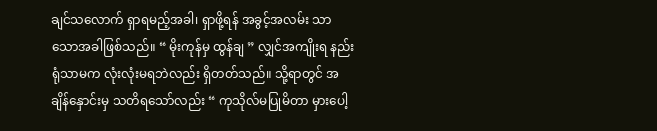ချင်သလောက် ရှာရမည့်အခါ၊ ရှာဖို့ရန် အခွင့်အလမ်း သာသောအခါဖြစ်သည်။ “ မိုးကုန်မှ ထွန်ချ ” လျှင်အကျိုးရ နည်းရုံသာမက လုံးလုံးမရဘဲလည်း ရှိတတ်သည်။ သို့ရာတွင် အချိန်နှောင်းမှ သတိရသော်လည်း “ ကုသိုလ်မပြုမိတာ မှားပေါ့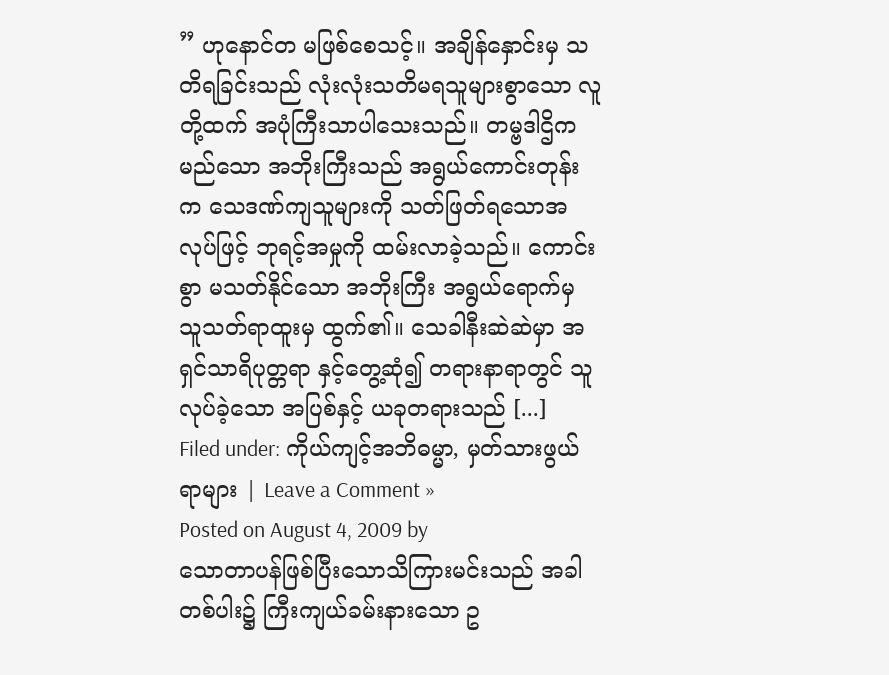” ဟုနောင်တ မဖြစ်စေသင့်။ အချိန်နှောင်းမှ သတိရခြင်းသည် လုံးလုံးသတိမရသူများစွာသော လူတို့ထက် အပုံကြီးသာပါသေးသည်။ တမ္ဗဒါဌိကမည်သော အဘိုးကြီးသည် အရွယ်ကောင်းတုန်းက သေဒဏ်ကျသူများကို သတ်ဖြတ်ရသောအလုပ်ဖြင့် ဘုရင့်အမှုကို ထမ်းလာခဲ့သည်။ ကောင်းစွာ မသတ်နိုင်သော အဘိုးကြီး အရွယ်ရောက်မှ သူသတ်ရာထူးမှ ထွက်၏။ သေခါနီးဆဲဆဲမှာ အရှင်သာရိပုတ္တရာ နှင့်တွေ့ဆုံ၍ တရားနာရာတွင် သူလုပ်ခဲ့သော အပြစ်နှင့် ယခုတရားသည် [...]
Filed under: ကိုယ်ကျင့်အဘိဓမ္မာ, မှတ်သားဖွယ်ရာများ | Leave a Comment »
Posted on August 4, 2009 by
သောတာပန်ဖြစ်ပြီးသောသိကြားမင်းသည် အခါတစ်ပါး၌ ကြီးကျယ်ခမ်းနားသော ဥ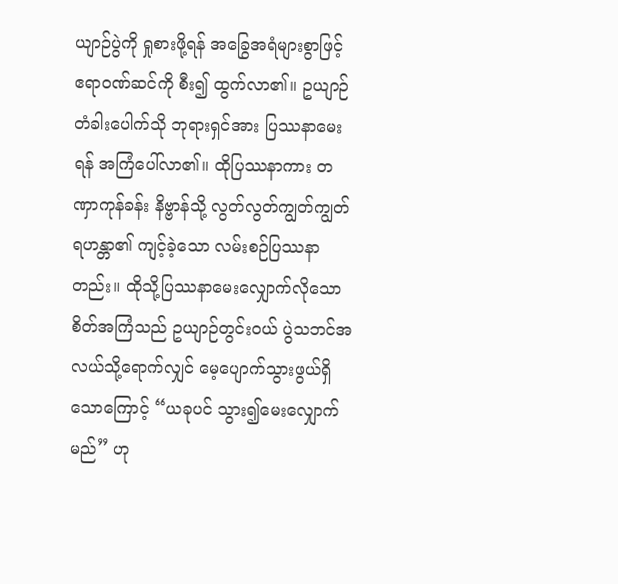ယျာဉ်ပွဲကို ရှုစားဖို့ရန် အခြွေအရံများစွာဖြင့် ဧရာဝဏ်ဆင်ကို စီး၍ ထွက်လာ၏။ ဥယျာဉ်တံခါးပေါက်သို ဘုရားရှင်အား ပြဿနာမေးရန် အကြံပေါ်လာ၏။ ထိုပြဿနာကား တဏှာကုန်ခန်း နိဗ္ဗာန်သို့ လွတ်လွတ်ကျွတ်ကျွတ်ရဟန္တာ၏ ကျင့်ခဲ့သော လမ်းစဉ်ပြဿနာတည်း။ ထိုသို့ပြဿနာမေးလျှောက်လိုသောစိတ်အကြံသည် ဥယျာဉ်တွင်းဝယ် ပွဲသဘင်အလယ်သို့ရောက်လျှင် မေ့ပျောက်သွားဖွယ်ရှိသောကြောင့် “ယခုပင် သွား၍မေးလျှောက်မည်” ဟု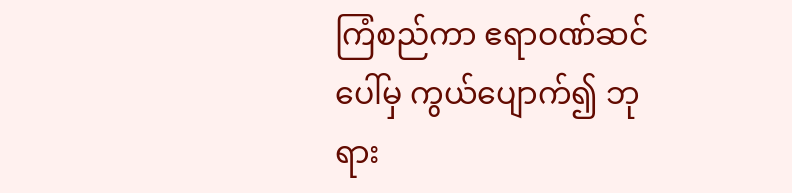ကြံစည်ကာ ဧရာဝဏ်ဆင်ပေါ်မှ ကွယ်ပျောက်၍ ဘုရား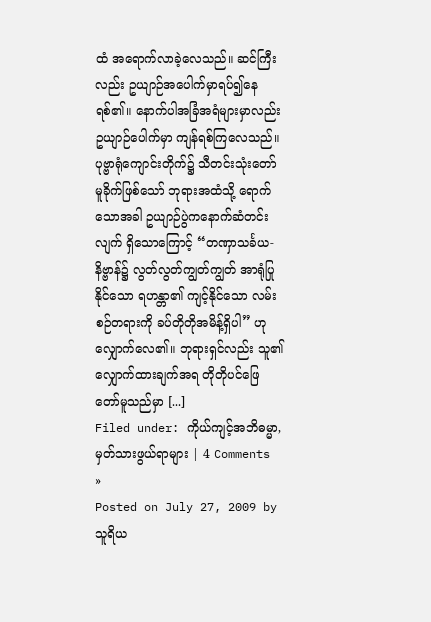ထံ အရောက်လာခဲ့လေသည်။ ဆင်ကြီးလည်း ဥယျာဉ်အပေါက်မှာရပ်၍နေရစ်၏။ နောက်ပါအခြံအရံများမှာလည်း ဥယျာဉ်ပေါက်မှာ ကျန်ရစ်ကြလေသည်။ ပုဗ္ဗာရုံကျောင်းတိုက်၌ သီတင်းသုံးတော်မူခိုက်ဖြစ်သော် ဘုရားအထံသို့ ရောက်သောအခါ ဥယျာဉ်ပွဲကနောက်ဆံတင်းလျက် ရှိသောကြောင့် “တဏှာသင်္ခယ- နိဗ္ဗာန်၌ လွတ်လွတ်ကျွတ်ကျွတ် အာရုံပြုနိုင်သော ရဟန္တာ၏ ကျင့်နိုင်သော လမ်းစဉ်တရားကို ခပ်တိုတိုအမိန့်ရှိပါ” ဟုလျှောက်လေ၏။ ဘုရားရှင်လည်း သူ၏လျှောက်ထားချက်အရ တိုတိုပင်ဖြေတော်မူသည်မှာ [...]
Filed under: ကိုယ်ကျင့်အဘိဓမ္မာ, မှတ်သားဖွယ်ရာများ | 4 Comments »
Posted on July 27, 2009 by သူရိယ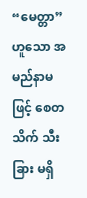“မေတ္တာ” ဟူသော အမည်နာမဖြင့် စေတသိက် သီးခြား မရှိ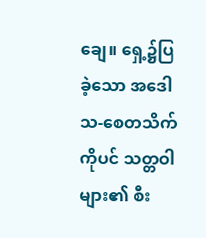ချေ။ ရှေ့၌ပြခဲ့သော အဒေါသ-စေတသိက် ကိုပင် သတ္တဝါများ၏ စီး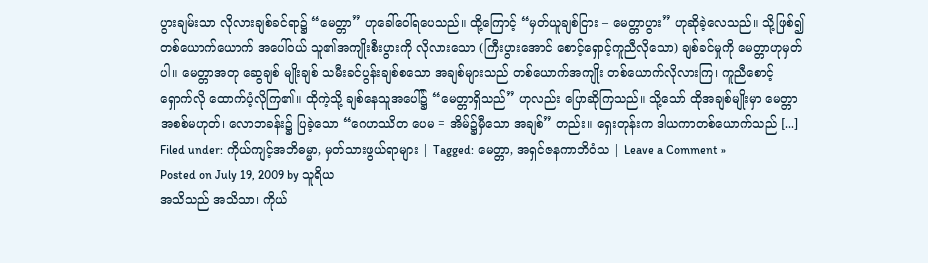ပွားချမ်းသာ လိုလားချစ်ခင်ရာ၌ “မေတ္တာ” ဟုခေါ်ဝေါ်ရပေသည်။ ထို့ကြောင့် “မှတ်ယူချစ်ငြား – မေတ္တာပွား” ဟုဆိုခဲ့လေသည်။ သို့ဖြစ်၍ တစ်ယောက်ယောက် အပေါ်ဝယ် သူ၏အကျိုးစီးပွားကို လိုလားသော (ကြီးပွားအောင် စောင့်ရှောင့်ကူညီလိုသော) ချစ်ခင်မှုကို မေတ္တာဟုမှတ်ပါ။ မေတ္တာအတု ဆွေချစ် မျိုးချစ် သမီးခင်ပွန်းချစ်စသော အချစ်များသည် တစ်ယောက်အကျိုး တစ်ယောက်လိုလားကြ၊ ကူညီစောင့်ရှောက်လို ထောက်ပံ့လိုကြ၏။ ထိုကဲ့သို့ ချစ်နေသူအပေါ်၌ “မေတ္တာရှိသည်” ဟုလည်း ပြောဆိုကြသည်။ သို့သော် ထိုအချစ်မျိုးမှာ မေတ္တာအစစ်မဟုတ်၊ လောဘခန်း၌ ပြခဲ့သော “ဂေဟဿိတ ပေမ = အိမ်၌မှီသော အချစ်” တည်း။ ရှေးတုန်းက ဒါယကာတစ်ယောက်သည် [...]
Filed under: ကိုယ်ကျင့်အဘိဓမ္မာ, မှတ်သားဖွယ်ရာများ | Tagged: မေတ္တာ, အရှင်ဇနကာဘိဝံသ | Leave a Comment »
Posted on July 19, 2009 by သူရိယ
အသိသည် အသိသာ၊ ကိုယ်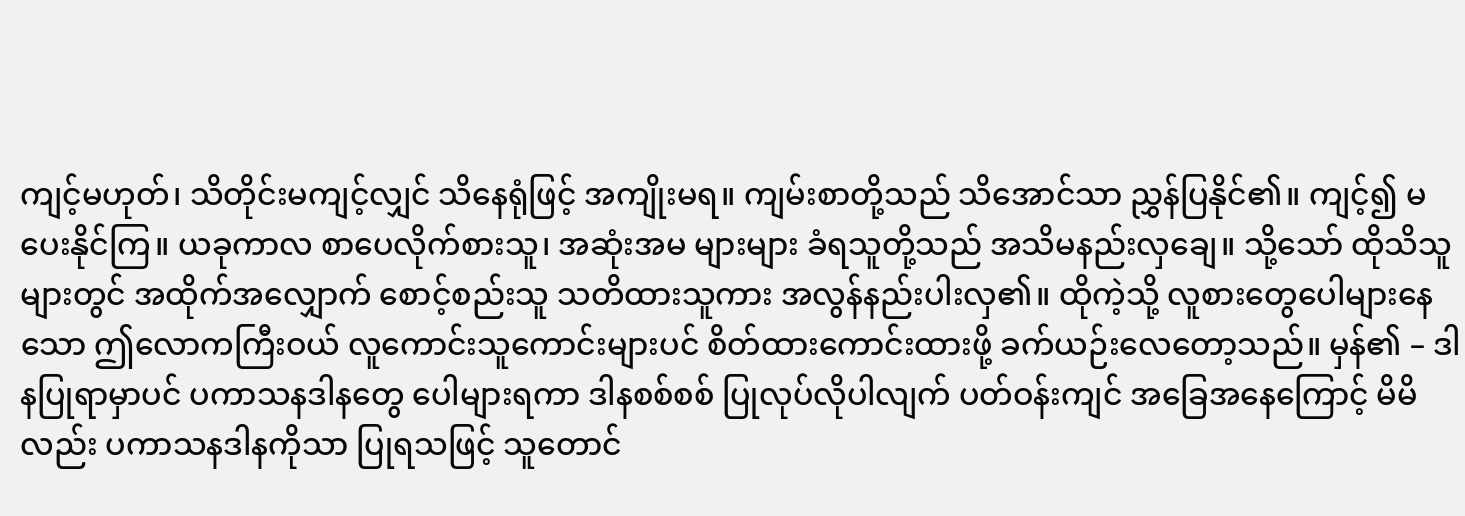ကျင့်မဟုတ်၊ သိတိုင်းမကျင့်လျှင် သိနေရုံဖြင့် အကျိုးမရ။ ကျမ်းစာတို့သည် သိအောင်သာ ညွှန်ပြနိုင်၏။ ကျင့်၍ မပေးနိုင်ကြ။ ယခုကာလ စာပေလိုက်စားသူ၊ အဆုံးအမ များများ ခံရသူတို့သည် အသိမနည်းလှချေ။ သို့သော် ထိုသိသူများတွင် အထိုက်အလျှောက် စောင့်စည်းသူ သတိထားသူကား အလွန်နည်းပါးလှ၏။ ထိုကဲ့သို့ လူစားတွေပေါများနေသော ဤလောကကြီးဝယ် လူကောင်းသူကောင်းများပင် စိတ်ထားကောင်းထားဖို့ ခက်ယဉ်းလေတော့သည်။ မှန်၏ – ဒါနပြုရာမှာပင် ပကာသနဒါနတွေ ပေါများရကာ ဒါနစစ်စစ် ပြုလုပ်လိုပါလျက် ပတ်ဝန်းကျင် အခြေအနေကြောင့် မိမိလည်း ပကာသနဒါနကိုသာ ပြုရသဖြင့် သူတောင်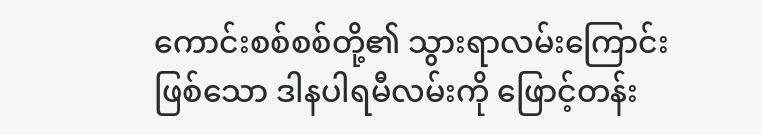ကောင်းစစ်စစ်တို့၏ သွားရာလမ်းကြောင်းဖြစ်သော ဒါနပါရမီလမ်းကို ဖြောင့်တန်း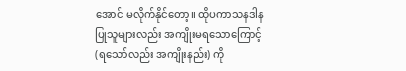အောင် မလိုက်နိုင်တော့။ ထိုပကာသနဒါနပြုသူများလည်း အကျိုးမရသောကြောင့် (ရသော်လည်း အကျိုးနည်း) ကို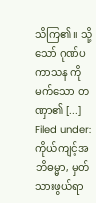သိကြ၏။ သို့သော် ဂုဏ်ပကာသန ကိုမက်သော တဏှာ၏ [...]
Filed under: ကိုယ်ကျင့်အဘိဓမ္မာ, မှတ်သားဖွယ်ရာ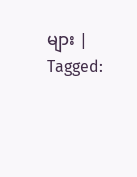များ | Tagged: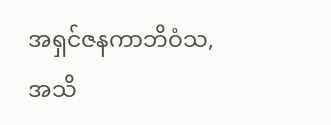အရှင်ဇနကာဘိဝံသ, အသိ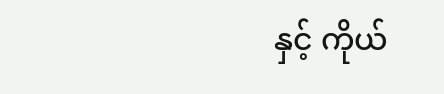နှင့် ကိုယ်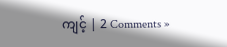ကျင့် | 2 Comments »